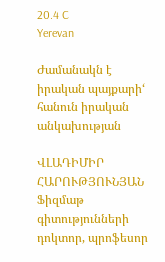20.4 C
Yerevan

Ժամանակն է իրական պայքարի‘ հանուն իրական անկախության

ՎԼԱԴԻՄԻՐ ՀԱՐՈՒԹՅՈՒՆՅԱՆ
Ֆիզմաթ գիտությունների դոկտոր, պրոֆեսոր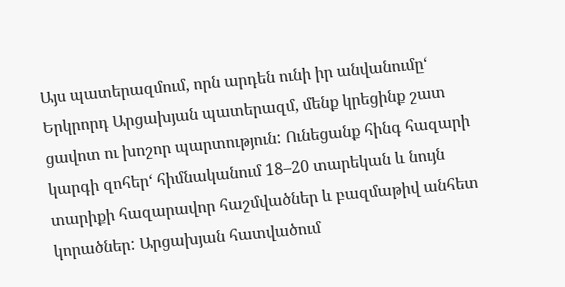Այս պատերազմում, որն արդեն ունի իր անվանումը‘ Երկրորդ Արցախյան պատերազմ, մենք կրեցինք շատ ցավոտ ու խոշոր պարտություն: Ունեցանք հինգ հազարի կարգի զոհեր‘ հիմնականում 18–20 տարեկան և նույն տարիքի հազարավոր հաշմվածներ և բազմաթիվ անհետ կորածներ: Արցախյան հատվածում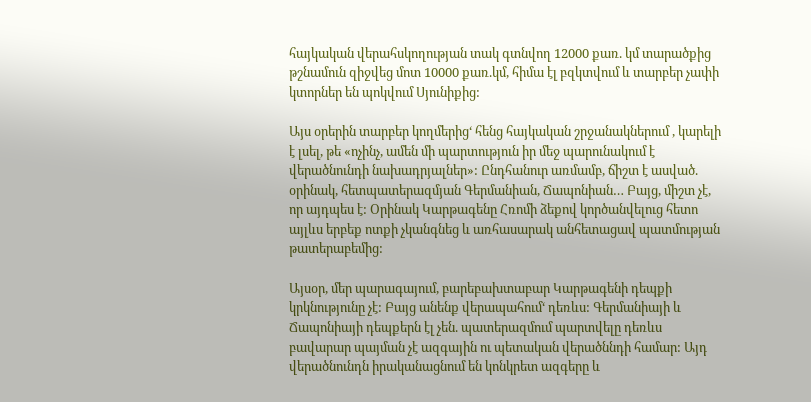հայկական վերահսկողության տակ գտնվող 12000 քառ. կմ տարածքից թշնամուն զիջվեց մոտ 10000 քառ.կմ, հիմա էլ բզկտվում և տարբեր չափի կտորներ են պոկվում Սյունիքից:

Այս օրերին տարբեր կողմերից‘ հենց հայկական շրջանակներում , կարելի է լսել, թե «ոչինչ, ամեն մի պարտություն իր մեջ պարունակում է վերածնունդի նախադրյալներ»: Ընդհանուր առմամբ, ճիշտ է ասված. օրինակ, հետպատերազմյան Գերմանիան, Ճապոնիան… Բայց, միշտ չէ, որ այդպես է: Օրինակ Կարթագենը Հռոմի ձեքով կործանվելուց հետո այլևս երբեք ոտքի չկանգնեց և առհասարակ անհետացավ պատմության թատերաբեմից:

Այսօր, մեր պարագայում, բարեբախտաբար Կարթագենի դեպքի կրկնությունը չէ: Բայց անենք վերապահում‘ դեռևս: Գերմանիայի և Ճապոնիայի դեպքերն էլ չեն. պատերազմում պարտվելը դեռևս բավարար պայման չէ ազգային ու պետական վերածննդի համար: Այդ վերածնունդն իրականացնում են կոնկրետ ազգերը և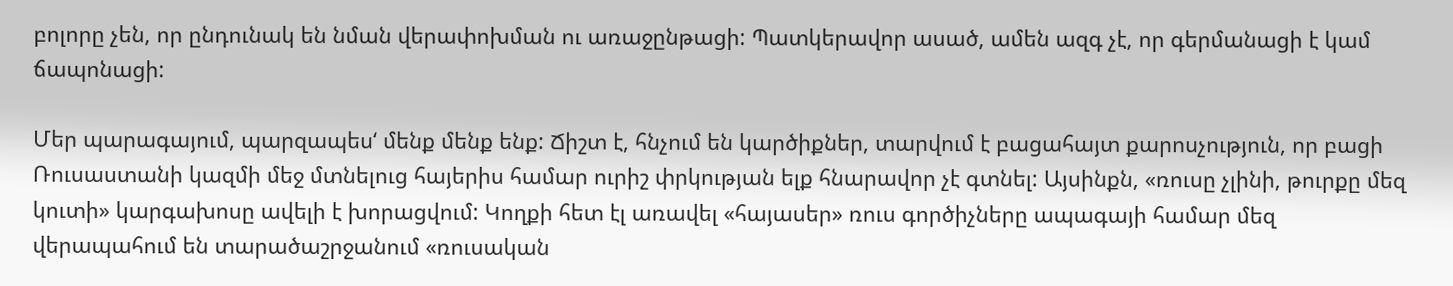բոլորը չեն, որ ընդունակ են նման վերափոխման ու առաջընթացի: Պատկերավոր ասած, ամեն ազգ չէ, որ գերմանացի է կամ ճապոնացի:

Մեր պարագայում, պարզապես‘ մենք մենք ենք: Ճիշտ է, հնչում են կարծիքներ, տարվում է բացահայտ քարոսչություն, որ բացի Ռուսաստանի կազմի մեջ մտնելուց հայերիս համար ուրիշ փրկության ելք հնարավոր չէ գտնել: Այսինքն, «ռուսը չլինի, թուրքը մեզ կուտի» կարգախոսը ավելի է խորացվում: Կողքի հետ էլ առավել «հայասեր» ռուս գործիչները ապագայի համար մեզ վերապահում են տարածաշրջանում «ռուսական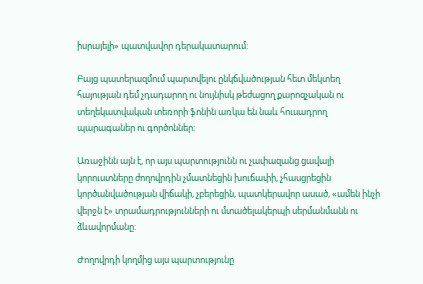իսրայելի» պատվավոր դերակատարում:

Բայց պատերազմում պարտվելու ընկճվածության հետ մեկտեղ հայության դեմ չդադարող ու նույնիսկ թեժացող քարոզչական ու տեղեկատվական տեռորի ֆոնին առկա են նաև հուսադրող պարագաներ ու գործոններ:

Առաջինն այն է, որ այս պարտությունն ու չափազանց ցավալի կորուստները ժողովրդին չմատնեցին խուճափի, չհասցրեցին կործանվածության վիճակի, չբերեցին, պատկերավոր ասած, «ամեն ինչի վերջն է» տրամադրությունների ու մտածելակերպի սերմանմանն ու ձևավորմանը:

Ժողովրդի կողմից այս պարտությունը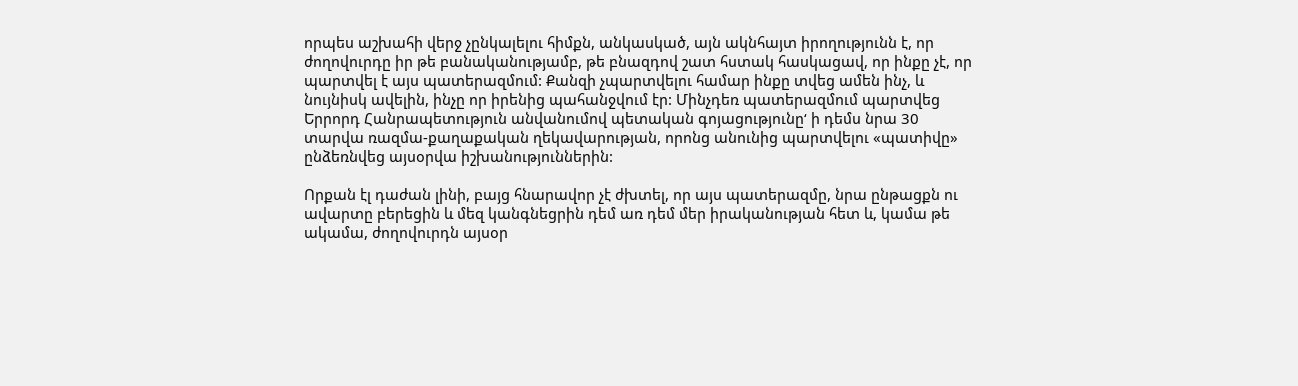որպես աշխահի վերջ չընկալելու հիմքն, անկասկած, այն ակնհայտ իրողությունն է, որ ժողովուրդը իր թե բանականությամբ, թե բնազդով շատ հստակ հասկացավ, որ ինքը չէ, որ պարտվել է այս պատերազմում: Քանզի չպարտվելու համար ինքը տվեց ամեն ինչ, և նույնիսկ ավելին, ինչը որ իրենից պահանջվում էր: Մինչդեռ պատերազմում պարտվեց Երրորդ Հանրապետություն անվանումով պետական գոյացությունը‘ ի դեմս նրա 30 տարվա ռազմա-քաղաքական ղեկավարության, որոնց անունից պարտվելու «պատիվը» ընձեռնվեց այսօրվա իշխանություններին:

Որքան էլ դաժան լինի, բայց հնարավոր չէ ժխտել, որ այս պատերազմը, նրա ընթացքն ու ավարտը բերեցին և մեզ կանգնեցրին դեմ առ դեմ մեր իրականության հետ և, կամա թե ակամա, ժողովուրդն այսօր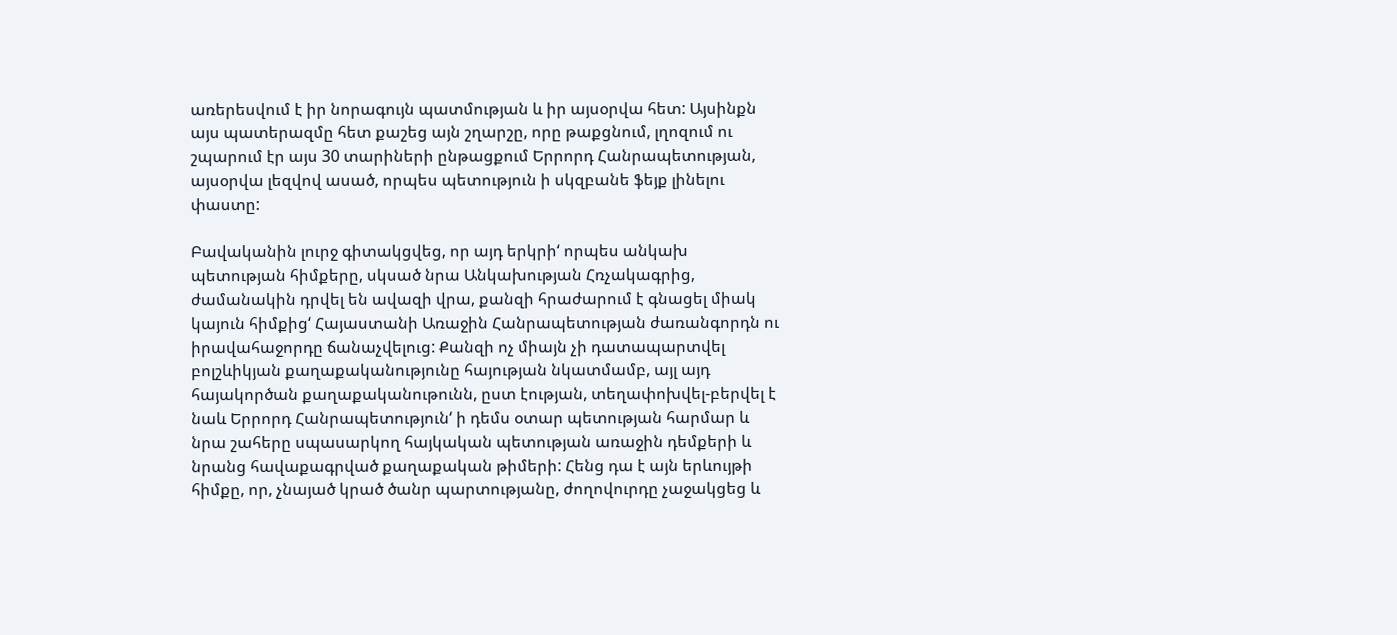առերեսվում է իր նորագույն պատմության և իր այսօրվա հետ: Այսինքն այս պատերազմը հետ քաշեց այն շղարշը, որը թաքցնում, լղոզում ու շպարում էր այս 30 տարիների ընթացքում Երրորդ Հանրապետության, այսօրվա լեզվով ասած, որպես պետություն ի սկզբանե ֆեյք լինելու փաստը:

Բավականին լուրջ գիտակցվեց, որ այդ երկրի‘ որպես անկախ պետության հիմքերը, սկսած նրա Անկախության Հռչակագրից, ժամանակին դրվել են ավազի վրա, քանզի հրաժարում է գնացել միակ կայուն հիմքից‘ Հայաստանի Առաջին Հանրապետության ժառանգորդն ու իրավահաջորդը ճանաչվելուց: Քանզի ոչ միայն չի դատապարտվել  բոլշևիկյան քաղաքականությունը հայության նկատմամբ, այլ այդ հայակործան քաղաքականութունն, ըստ էության, տեղափոխվել-բերվել է նաև Երրորդ Հանրապետություն‘ ի դեմս օտար պետության հարմար և նրա շահերը սպասարկող հայկական պետության առաջին դեմքերի և նրանց հավաքագրված քաղաքական թիմերի: Հենց դա է այն երևույթի հիմքը, որ, չնայած կրած ծանր պարտությանը, ժողովուրդը չաջակցեց և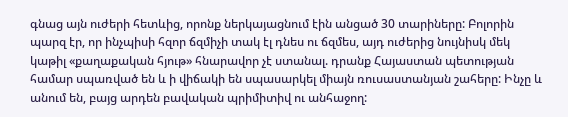գնաց այն ուժերի հետևից, որոնք ներկայացնում էին անցած 30 տարիները: Բոլորին պարզ էր, որ ինչպիսի հզոր ճզմիչի տակ էլ դնես ու ճզմես, այդ ուժերից նույնիսկ մեկ կաթիլ «քաղաքական հյութ» հնարավոր չէ ստանալ. դրանք Հայաստան պետության համար սպառված են և ի վիճակի են սպասարկել միայն ռուսաստանյան շահերը: Ինչը և անում են, բայց արդեն բավական պրիմիտիվ ու անհաջող: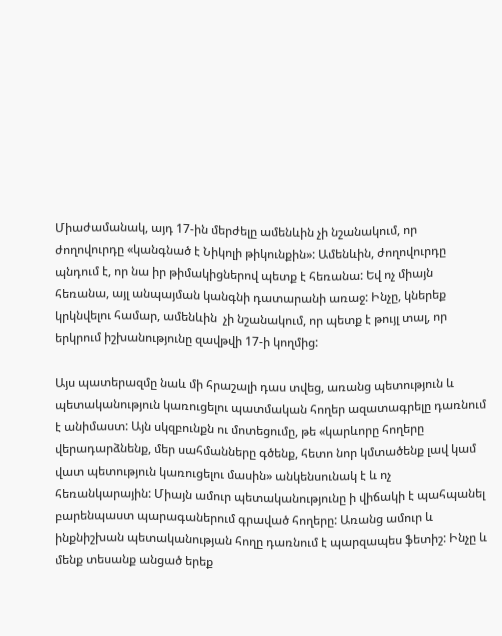Միաժամանակ, այդ 17-ին մերժելը ամենևին չի նշանակում, որ ժողովուրդը «կանգնած է Նիկոլի թիկունքին»: Ամենևին, ժողովուրդը պնդում է, որ նա իր թիմակիցներով պետք է հեռանա: Եվ ոչ միայն հեռանա, այլ անպայման կանգնի դատարանի առաջ: Ինչը, կներեք կրկնվելու համար, ամենևին  չի նշանակում, որ պետք է թույլ տալ, որ երկրում իշխանությունը զավթվի 17‑ի կողմից:

Այս պատերազմը նաև մի հրաշալի դաս տվեց, առանց պետություն և պետականություն կառուցելու պատմական հողեր ազատագրելը դառնում է անիմաստ: Այն սկզբունքն ու մոտեցումը, թե «կարևորը հողերը վերադարձնենք, մեր սահմանները գծենք, հետո նոր կմտածենք լավ կամ վատ պետություն կառուցելու մասին» անկենսունակ է և ոչ հեռանկարային: Միայն ամուր պետականությունը ի վիճակի է պահպանել բարենպաստ պարագաներում գրաված հողերը: Առանց ամուր և ինքնիշխան պետականության հողը դառնում է պարզապես ֆետիշ: Ինչը և մենք տեսանք անցած երեք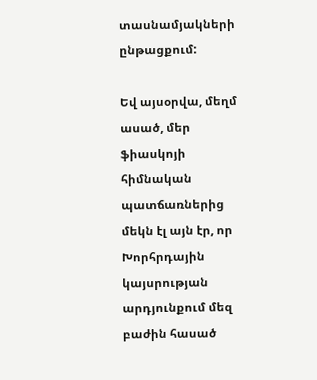տասնամյակների ընթացքում:

Եվ այսօրվա, մեղմ ասած, մեր ֆիասկոյի հիմնական պատճառներից մեկն էլ այն էր, որ Խորհրդային կայսրության արդյունքում մեզ բաժին հասած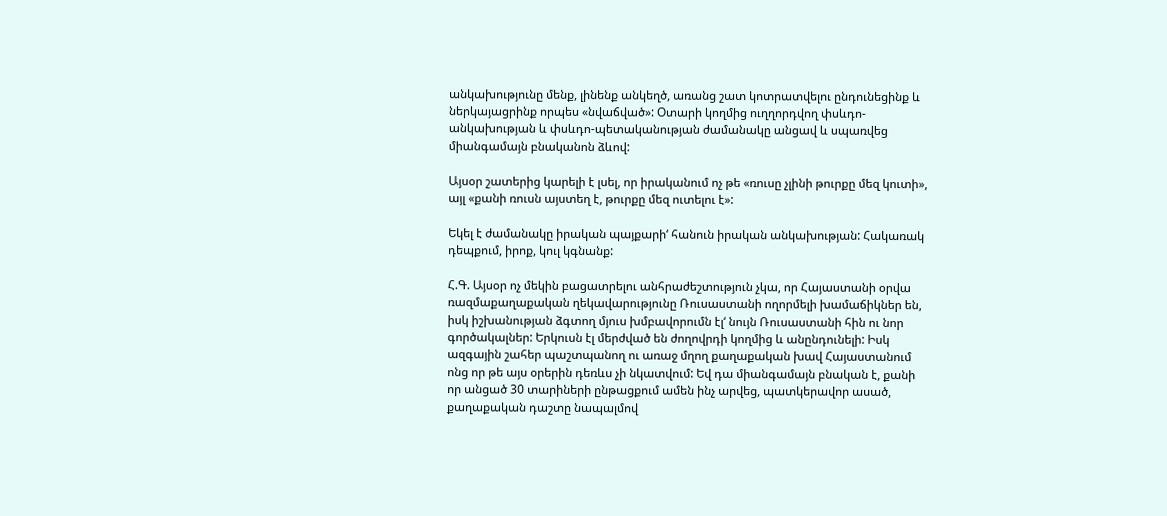անկախությունը մենք, լինենք անկեղծ, առանց շատ կոտրատվելու ընդունեցինք և ներկայացրինք որպես «նվաճված»: Օտարի կողմից ուղղորդվող փսևդո-անկախության և փսևդո-պետականության ժամանակը անցավ և սպառվեց միանգամայն բնականոն ձևով:

Այսօր շատերից կարելի է լսել, որ իրականում ոչ թե «ռուսը չլինի թուրքը մեզ կուտի», այլ «քանի ռուսն այստեղ է, թուրքը մեզ ուտելու է»:

Եկել է ժամանակը իրական պայքարի‘ հանուն իրական անկախության: Հակառակ դեպքում, իրոք, կուլ կգնանք:

Հ.Գ. Այսօր ոչ մեկին բացատրելու անհրաժեշտություն չկա, որ Հայաստանի օրվա ռազմաքաղաքական ղեկավարությունը Ռուսաստանի ողորմելի խամաճիկներ են, իսկ իշխանության ձգտող մյուս խմբավորումն էլ‘ նույն Ռուսաստանի հին ու նոր գործակալներ: Երկուսն էլ մերժված են ժողովրդի կողմից և անընդունելի: Իսկ ազգային շահեր պաշտպանող ու առաջ մղող քաղաքական խավ Հայաստանում ոնց որ թե այս օրերին դեռևս չի նկատվում: Եվ դա միանգամայն բնական է, քանի որ անցած 30 տարիների ընթացքում ամեն ինչ արվեց, պատկերավոր ասած, քաղաքական դաշտը նապալմով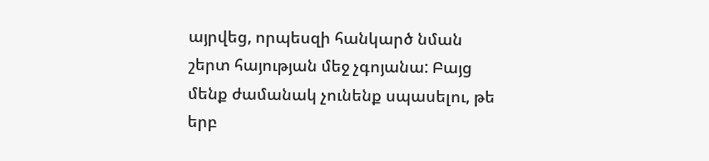այրվեց, որպեսզի հանկարծ նման շերտ հայության մեջ չգոյանա: Բայց մենք ժամանակ չունենք սպասելու, թե երբ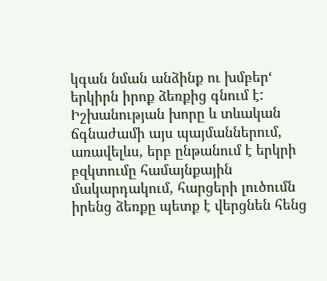կգան նման անձինք ու խմբեր‘ երկիրն իրոք ձեռքից գնում է: Իշխանության խորը և տևական ճգնաժամի այս պայմաններում, առավելևս, երբ ընթանում է երկրի բզկտումը համայնքային մակարդակում, հարցերի լուծումն իրենց ձեռքը պետք է վերցնեն հենց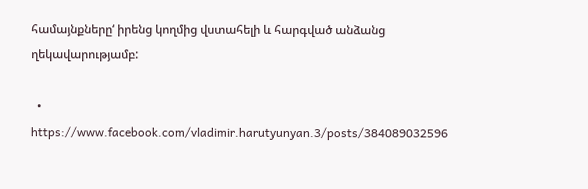համայնքները‘ իրենց կողմից վստահելի և հարգված անձանց ղեկավարությամբ:

  • https://www.facebook.com/vladimir.harutyunyan.3/posts/384089032596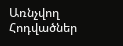Առնչվող Հոդվածներ